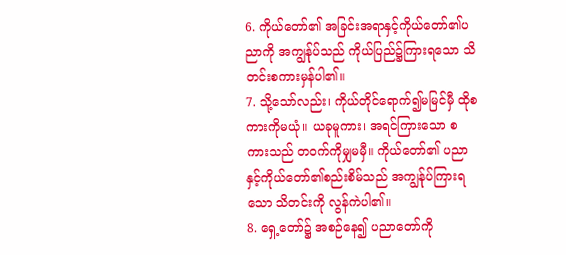6. ကိုယ်တော်၏ အခြင်းအရာနှင့်ကိုယ်တော်၏ပညာကို အကျွန်ုပ်သည် ကိုယ်ပြည်၌ကြားရသော သိတင်းစကားမှန်ပါ၏။
7. သို့သော်လည်း၊ ကိုယ်တိုင်ရောက်၍မမြင်မှီ ထိုစကားကိုမယုံ။ ယခုမူကား၊ အရင်ကြားသော စကားသည် တဝက်ကိုမျှမမှီ။ ကိုယ်တော်၏ ပညာနှင့်ကိုယ်တော်၏စည်းစိမ်သည် အကျွန်ုပ်ကြားရသော သိတင်းကို လွန်ကဲပါ၏။
8. ရှေ့တော်၌ အစဉ်နေ၍ ပညာတော်ကို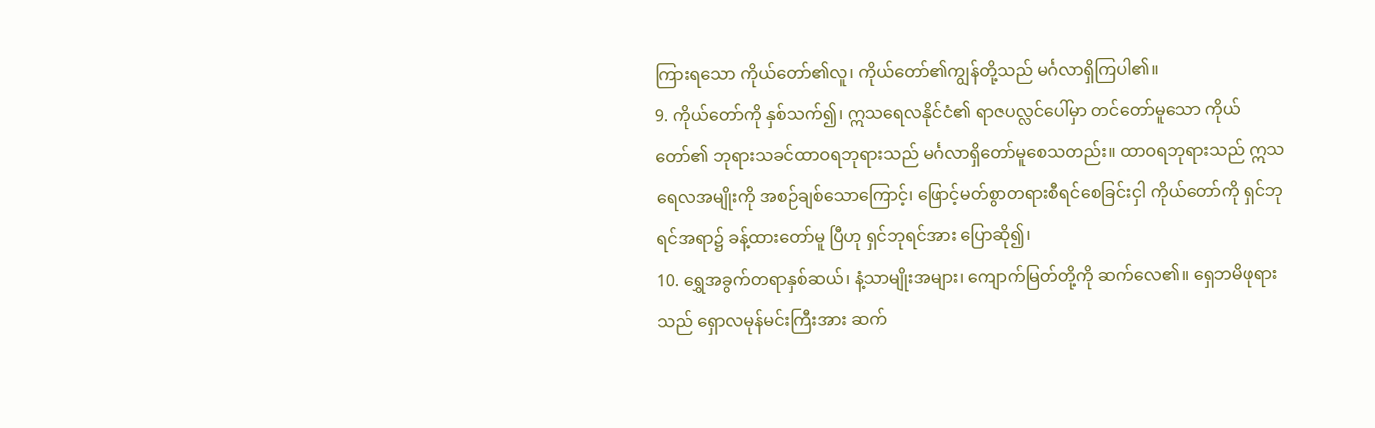ကြားရသော ကိုယ်တော်၏လူ၊ ကိုယ်တော်၏ကျွန်တို့သည် မင်္ဂလာရှိကြပါ၏။
9. ကိုယ်တော်ကို နှစ်သက်၍၊ ဣသရေလနိုင်ငံ၏ ရာဇပလ္လင်ပေါ်မှာ တင်တော်မူသော ကိုယ်တော်၏ ဘုရားသခင်ထာဝရဘုရားသည် မင်္ဂလာရှိတော်မူစေသတည်း။ ထာဝရဘုရားသည် ဣသရေလအမျိုးကို အစဉ်ချစ်သောကြောင့်၊ ဖြောင့်မတ်စွာတရားစီရင်စေခြင်းငှါ ကိုယ်တော်ကို ရှင်ဘုရင်အရာ၌ ခန့်ထားတော်မူ ပြီဟု ရှင်ဘုရင်အား ပြောဆို၍၊
10. ရွှေအခွက်တရာနှစ်ဆယ်၊ နံ့သာမျိုးအများ၊ ကျောက်မြတ်တို့ကို ဆက်လေ၏။ ရှေဘမိဖုရားသည် ရှောလမုန်မင်းကြီးအား ဆက်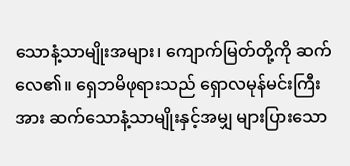သောနံ့သာမျိုးအများ၊ ကျောက်မြတ်တို့ကို ဆက်လေ၏။ ရှေဘမိဖုရားသည် ရှောလမုန်မင်းကြီးအား ဆက်သောနံ့သာမျိုးနှင့်အမျှ များပြားသော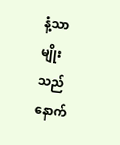နံ့သာမျိုးသည် နောက်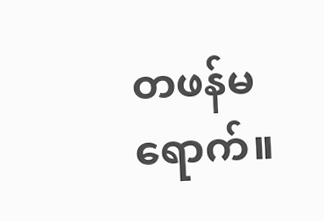တဖန်မရောက်။